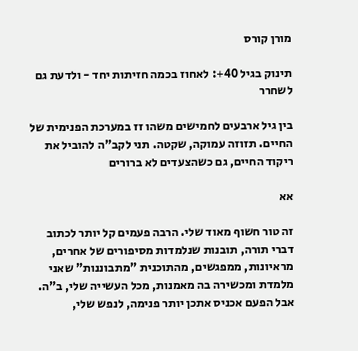מורן קורס

תינוק בגיל 40+: לאחוז בכמה חזיתות יחד - ולדעת גם לשחרר

בין גיל ארבעים לחמישים משהו זז במערכת הפנימית של החיים. תזוזה עמוקה, שקטה. תני לקב"ה להוביל את ריקוד החיים, גם כשהצעדים לא ברורים

אא

זה טור חשוף מאוד שלי. הרבה פעמים קל יותר לכתוב דברי תורה, תובנות שנלמדות מסיפורים של אחרים, מראיונות, ממפגשים, מהתוכנית "מתבוננות" שאני מלמדת ומכשירה בה מאמנות, מכל העשייה שלי, ב"ה. אבל הפעם אכניס אתכן יותר פנימה, לנפש שלי,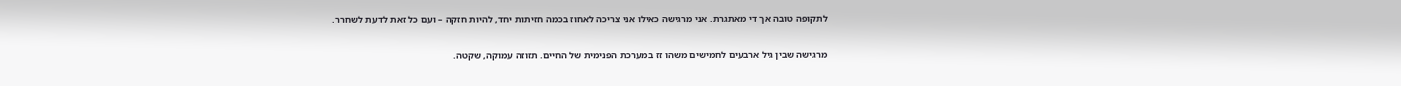לתקופה טובה אך די מאתגרת. אני מרגישה כאילו אני צריכה לאחוז בכמה חזיתות יחד, להיות חזקה – ועם כל זאת לדעת לשחרר.

מרגישה שבין גיל ארבעים לחמישים משהו זז במערכת הפנימית של החיים. תזוזה עמוקה, שקטה.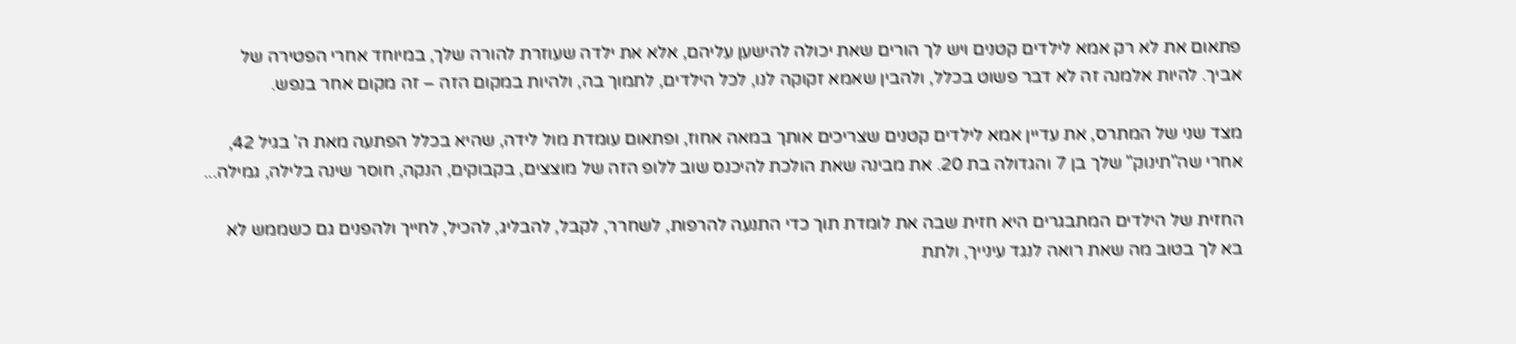פתאום את לא רק אמא לילדים קטנים ויש לך הורים שאת יכולה להישען עליהם, אלא את ילדה שעוזרת להורה שלך, במיוחד אחרי הפטירה של אביך. להיות אלמנה זה לא דבר פשוט בכלל, ולהבין שאמא זקוקה לנו, לכל הילדים, לתמוך בה, ולהיות במקום הזה – זה מקום אחר בנפש.

מצד שני של המתרס, את עדיין אמא לילדים קטנים שצריכים אותך במאה אחוז, ופתאום עומדת מול לידה, שהיא בכלל הפתעה מאת ה' בגיל 42, אחרי שה"תינוק" שלך בן 7 והגדולה בת 20. את מבינה שאת הולכת להיכנס שוב ללופ הזה של מוצצים, בקבוקים, הנקה, חוסר שינה בלילה, גמילה...

החזית של הילדים המתבגרים היא חזית שבה את לומדת תוך כדי התנעה להרפות, לשחרר, לקבל, להבליג, להכיל, לחייך ולהפנים גם כשממש לא בא לך בטוב מה שאת רואה לנגד עינייך, ולתת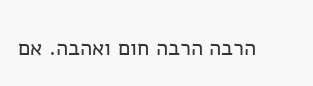הרבה הרבה חום ואהבה. אם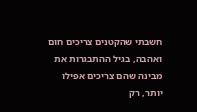חשבתי שהקטנים צריכים חום ואהבה, בגיל ההתבגרות את מבינה שהם צריכים אפילו יותר, רק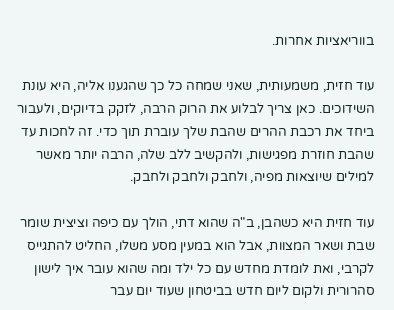בווריאציות אחרות.

עוד חזית, משמעותית, שאני שמחה כל כך שהגענו אליה, היא עונת השידוכים. כאן צריך לבלוע את הרוק הרבה, לזקק בדיוקים, ולעבור ביחד את רכבת ההרים שהבת שלך עוברת תוך כדי. זה לחכות עד שהבת חוזרת מפגישות, ולהקשיב ללב שלה, הרבה יותר מאשר למילים שיוצאות מפיה, ולחבק ולחבק ולחבק.

עוד חזית היא כשהבן, ב"ה שהוא דתי, הולך עם כיפה וציצית שומר שבת ושאר המצוות, אבל הוא במעין מסע משלו, החליט להתגייס לקרבי, ואת לומדת מחדש עם כל ילד ומה שהוא עובר איך לישון סהרורית ולקום ליום חדש בביטחון שעוד יום עבר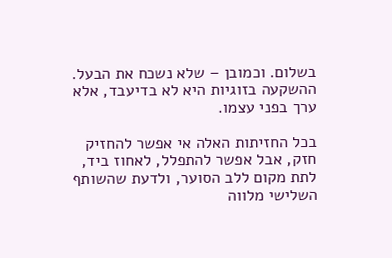בשלום. וכמובן – שלא נשכח את הבעל. ההשקעה בזוגיות היא לא בדיעבד, אלא ערך בפני עצמו.

בכל החזיתות האלה אי אפשר להחזיק חזק, אבל אפשר להתפלל, לאחוז ביד, לתת מקום ללב הסוער, ולדעת שהשותף השלישי מלווה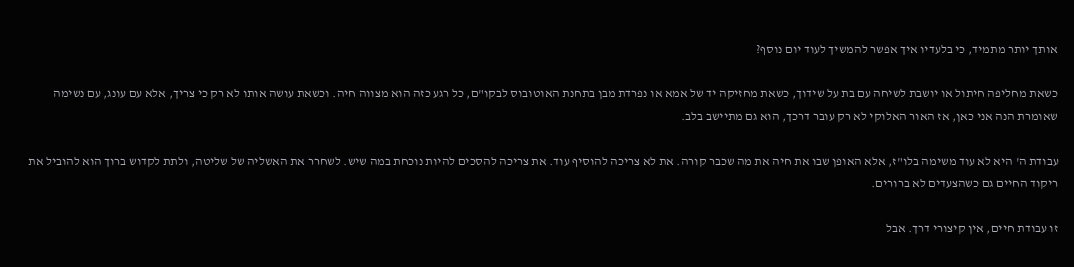אותך יותר מתמיד, כי בלעדיו איך אפשר להמשיך לעוד יום נוסף?

כשאת מחליפה חיתול או יושבת לשיחה עם בת על שידוך, כשאת מחזיקה יד של אמא או נפרדת מבן בתחנת האוטובוס לבקו"ם, כל רגע כזה הוא מצווה חיה. וכשאת עושה אותו לא רק כי צריך, אלא עם עונג, עם נשימה שאומרת הנה אני כאן, אז האור האלוקי לא רק עובר דרכך, הוא גם מתיישב בלב.

עבודת ה' היא לא עוד משימה בלו"ז, אלא האופן שבו את חיה את מה שכבר קורה. את לא צריכה להוסיף עוד. את צריכה להסכים להיות נוכחת במה שיש. לשחרר את האשליה של שליטה, ולתת לקדוש ברוך הוא להוביל את ריקוד החיים גם כשהצעדים לא ברורים.

זו עבודת חיים, אין קיצורי דרך. אבל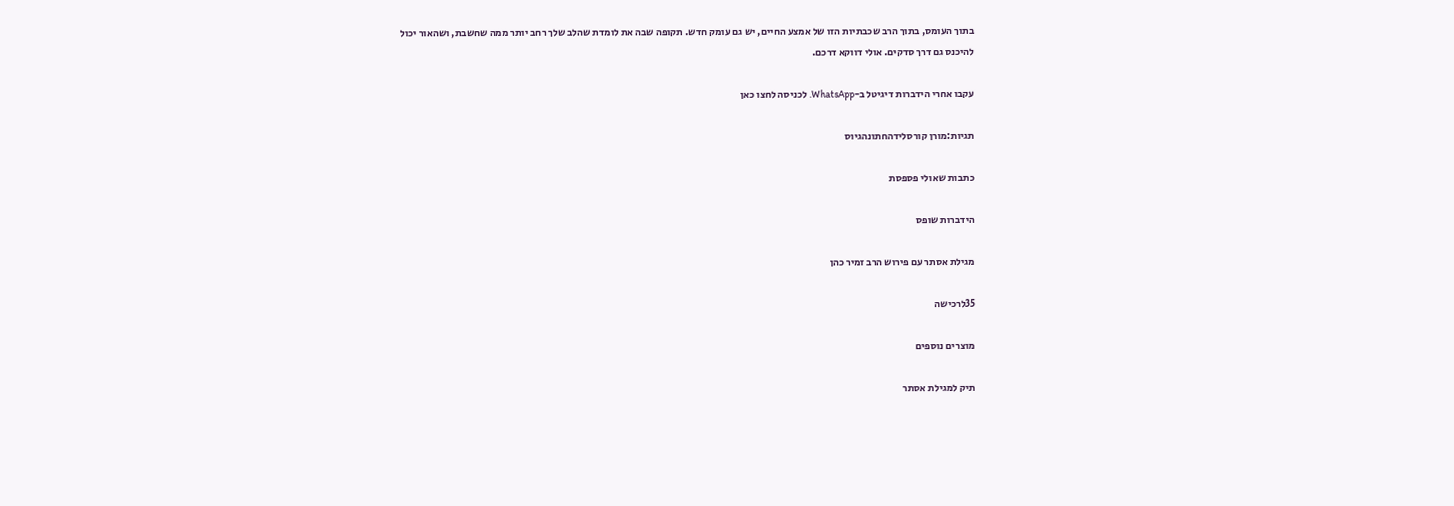בתוך העומס, בתוך הרב שכבתיות הזו של אמצע החיים, יש גם עומק חדש. תקופה שבה את לומדת שהלב שלך רחב יותר ממה שחשבת, ושהאור יכול להיכנס גם דרך סדקים. אולי דווקא דרכם.

עקבו אחרי הידברות דיגיטל ב-WhatsApp. לכניסה לחצו כאן

תגיות:מורן קורסלידהחתונהגיוס

כתבות שאולי פספסת

הידברות שופס

מגילת אסתר עם פירוש הרב זמיר כהן

35לרכישה

מוצרים נוספים

תיק למגילת אסתר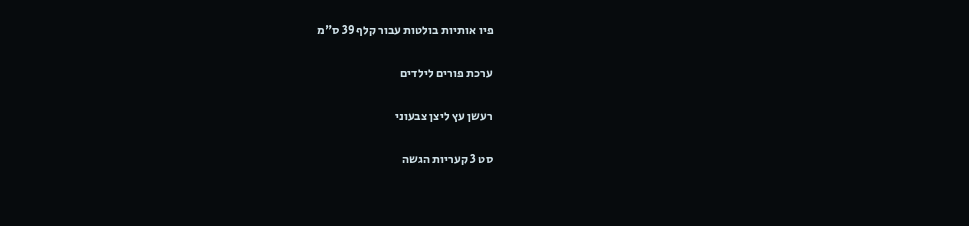פיו אותיות בולטות עבור קלף 39 ס"מ

ערכת פורים לילדים

רעשן עץ ליצן צבעוני

סט 3 קעריות הגשה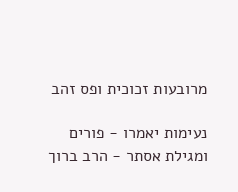מרובעות זכוכית ופס זהב

נעימות יאמרו - פורים ומגילת אסתר - הרב ברוך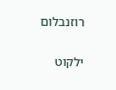רוזנבלום

ילקוט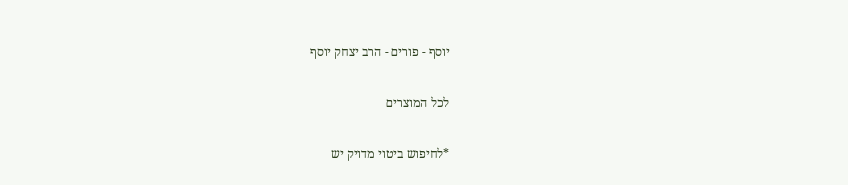יוסף - פורים - הרב יצחק יוסף

לכל המוצרים

*לחיפוש ביטוי מדויק יש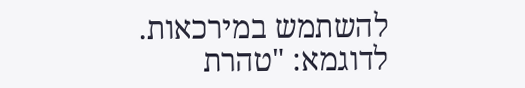להשתמש במירכאות. לדוגמא: "טהרת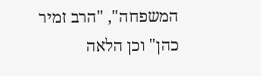המשפחה", "הרב זמיר כהן" וכן הלאה